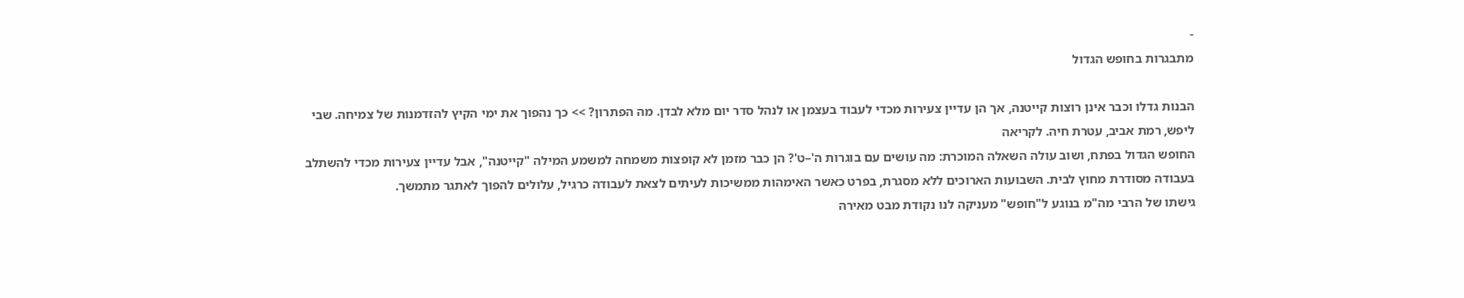-
מתבגרות בחופש הגדול

הבנות גדלו וכבר אינן רוצות קייטנה, אך הן עדיין צעירות מכדי לעבוד בעצמן או לנהל סדר יום מלא לבדן. מה הפתרון? >> כך נהפוך את ימי הקיץ להזדמנות של צמיחה. שבי ליפש, רמת אביב, עטרת חיה. לקריאה
החופש הגדול בפתח, ושוב עולה השאלה המוכרת: מה עושים עם בוגרות ה'–ט'? הן כבר מזמן לא קופצות משמחה למשמע המילה "קייטנה", אבל עדיין צעירות מכדי להשתלב בעבודה מסודרת מחוץ לבית. השבועות הארוכים ללא מסגרת, בפרט כאשר האימהות ממשיכות לעיתים לצאת לעבודה כרגיל, עלולים להפוך לאתגר מתמשך.
גישתו של הרבי מה"מ בנוגע ל"חופש" מעניקה לנו נקודת מבט מאירה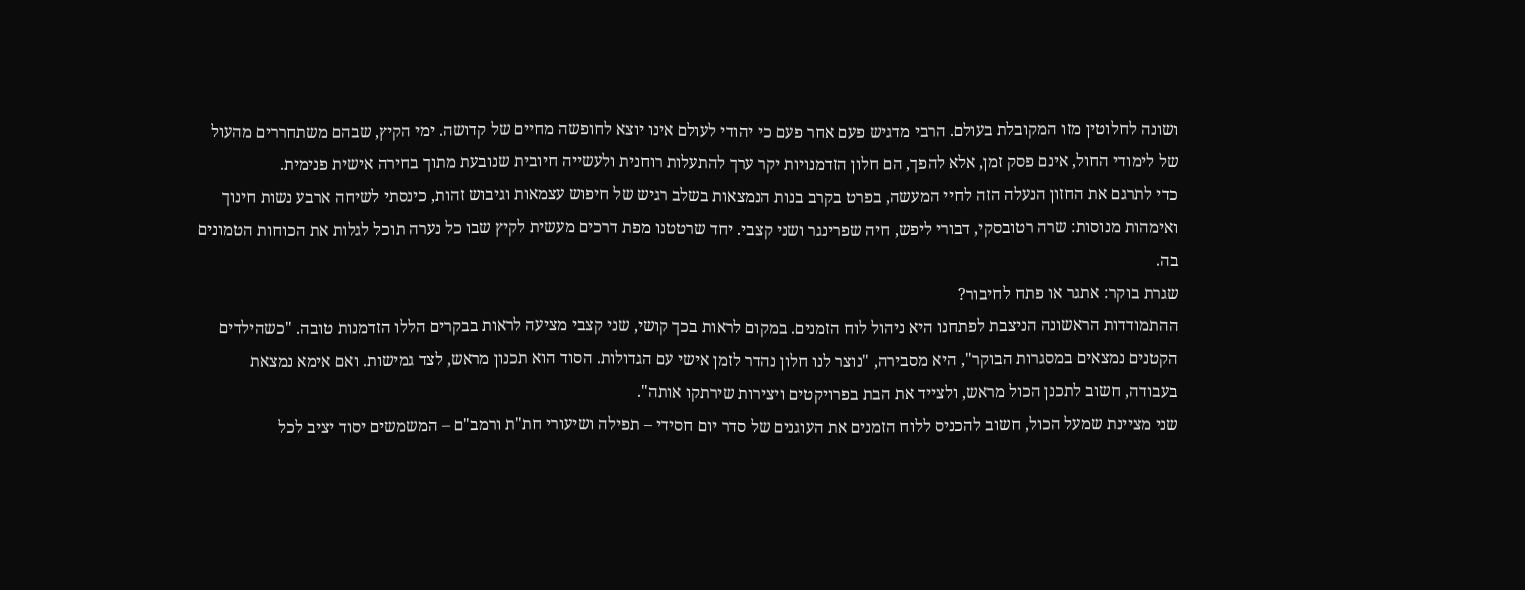ושונה לחלוטין מזו המקובלת בעולם. הרבי מדגיש פעם אחר פעם כי יהודי לעולם אינו יוצא לחופשה מחיים של קדושה. ימי הקיץ, שבהם משתחררים מהעול של לימודי החול, אינם פסק זמן, אלא להפך, הם חלון הזדמנויות יקר ערך להתעלות רוחנית ולעשייה חיובית שנובעת מתוך בחירה אישית פנימית.
כדי לתרגם את החזון הנעלה הזה לחיי המעשה, בפרט בקרב בנות הנמצאות בשלב רגיש של חיפוש עצמאות וגיבוש זהות, כינסתי לשיחה ארבע נשות חינוך ואימהות מנוסות: שרה רטובסקי, דבורי ליפש, חיה שפרינגר ושני קצבי. יחד שרטטנו מפת דרכים מעשית לקיץ שבו כל נערה תוכל לגלות את הכוחות הטמונים בה.
שגרת בוקר: אתגר או פתח לחיבור?
ההתמודדות הראשונה הניצבת לפתחנו היא ניהול לוח הזמנים. במקום לראות בכך קושי, שני קצבי מציעה לראות בבקרים הללו הזדמנות טובה. "כשהילדים הקטנים נמצאים במסגרות הבוקר", היא מסבירה, "נוצר לנו חלון נהדר לזמן אישי עם הגדולות. הסוד הוא תכנון מראש, לצד גמישות. ואם אימא נמצאת בעבודה, חשוב לתכנן הכול מראש, ולצייד את הבת בפרויקטים ויצירות שירתקו אותה".
שני מציינת שמעל הכול, חשוב להכניס ללוח הזמנים את העוגנים של סדר יום חסידי – תפילה ושיעורי חת"ת ורמב"ם – המשמשים יסוד יציב לכל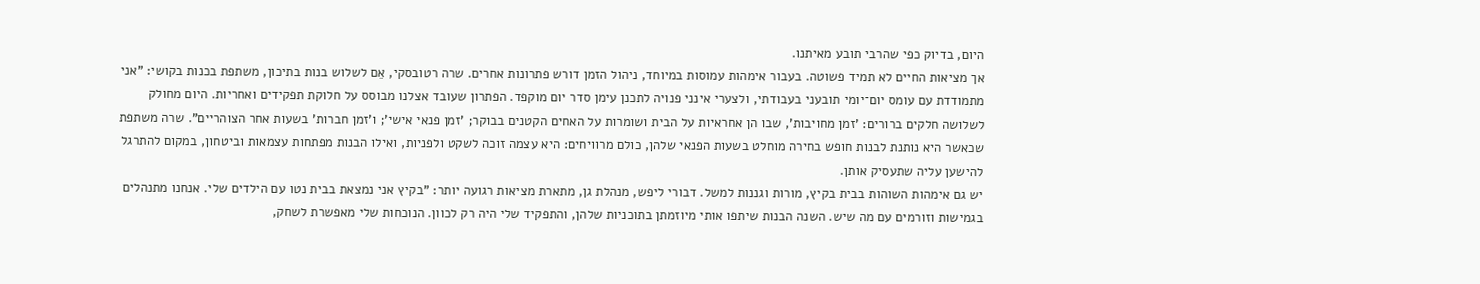היום, בדיוק כפי שהרבי תובע מאיתנו.
אך מציאות החיים לא תמיד פשוטה. בעבור אימהות עמוסות במיוחד, ניהול הזמן דורש פתרונות אחרים. שרה רטובסקי, אֵם לשלוש בנות בתיכון, משתפת בכנות בקושי: "אני מתמודדת עם עומס יום־יומי תובעני בעבודתי, ולצערי אינני פנויה לתכנן עימן סדר יום מוקפד. הפתרון שעובד אצלנו מבוסס על חלוקת תפקידים ואחריות. היום מחולק לשלושה חלקים ברורים: 'זמן מחויבות', שבו הן אחראיות על הבית ושומרות על האחים הקטנים בבוקר; 'זמן פנאי אישי'; ו'זמן חברות' בשעות אחר הצוהריים". שרה משתפת שכאשר היא נותנת לבנות חופש בחירה מוחלט בשעות הפנאי שלהן, כולם מרוויחים: היא עצמה זוכה לשקט ולפניות, ואילו הבנות מפתחות עצמאות וביטחון, במקום להתרגל להישען עליה שתעסיק אותן.
יש גם אימהות השוהות בבית בקיץ, מורות וגננות למשל. דבורי ליפש, מנהלת גן, מתארת מציאות רגועה יותר: "בקיץ אני נמצאת בבית נטו עם הילדים שלי. אנחנו מתנהלים בגמישות וזורמים עם מה שיש. השנה הבנות שיתפו אותי מיוזמתן בתוכניות שלהן, והתפקיד שלי היה רק לכוון. הנוכחות שלי מאפשרת לשחק,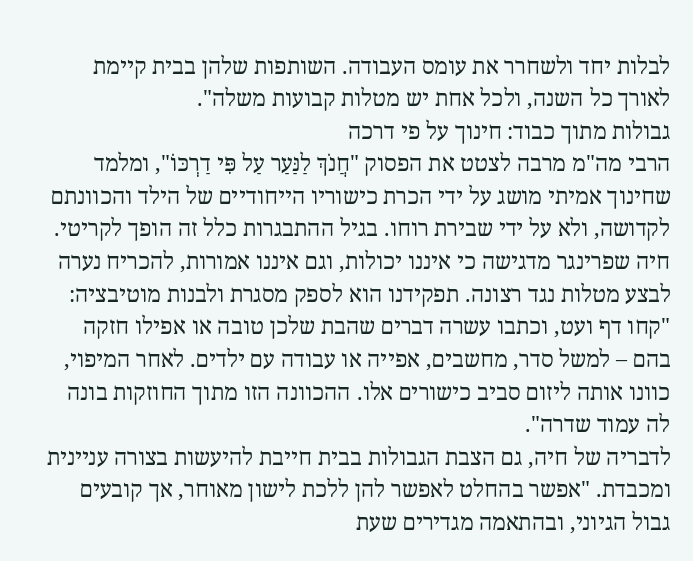לבלות יחד ולשחרר את עומס העבודה. השותפות שלהן בבית קיימת לאורך כל השנה, ולכל אחת יש מטלות קבועות משלה".
גבולות מתוך כבוד: חינוך על פי דרכה
הרבי מה"מ מרבה לצטט את הפסוק "חֲנֹךְ לַנַּעַר עַל פִּי דַרְכּוֹ", ומלמד שחינוך אמיתי מושג על ידי הכרת כישוריו הייחודיים של הילד והכוונתם לקדושה, ולא על ידי שבירת רוחו. בגיל ההתבגרות כלל זה הופך לקריטי.
חיה שפרינגר מדגישה כי איננו יכולות, וגם איננו אמורות, להכריח נערה לבצע מטלות נגד רצונה. תפקידנו הוא לספק מסגרת ולבנות מוטיבציה: "קחו דף ועט, וכתבו עשרה דברים שהבת שלכן טובה או אפילו חזקה בהם – למשל סדר, מחשבים, אפייה או עבודה עם ילדים. לאחר המיפוי, כוונו אותה ליזום סביב כישורים אלו. ההכוונה הזו מתוך החוזקות בונה לה עמוד שדרה".
לדבריה של חיה, גם הצבת הגבולות בבית חייבת להיעשות בצורה עניינית ומכבדת. "אפשר בהחלט לאפשר להן ללכת לישון מאוחר, אך קובעים גבול הגיוני, ובהתאמה מגדירים שעת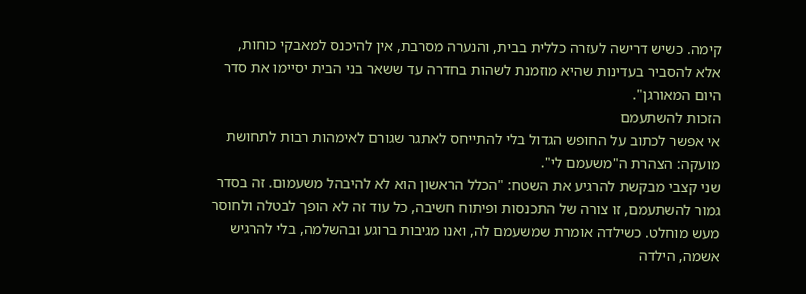קימה. כשיש דרישה לעזרה כללית בבית, והנערה מסרבת, אין להיכנס למאבקי כוחות, אלא להסביר בעדינות שהיא מוזמנת לשהות בחדרה עד ששאר בני הבית יסיימו את סדר היום המאורגן".
הזכות להשתעמם
אי אפשר לכתוב על החופש הגדול בלי להתייחס לאתגר שגורם לאימהות רבות לתחושת מועקה: הצהרת ה"משעמם לי".
שני קצבי מבקשת להרגיע את השטח: "הכלל הראשון הוא לא להיבהל משעמום. זה בסדר גמור להשתעמם, זו צורה של התכנסות ופיתוח חשיבה, כל עוד זה לא הופך לבטלה ולחוסר מעש מוחלט. כשילדה אומרת שמשעמם לה, ואנו מגיבות ברוגע ובהשלמה, בלי להרגיש אשמה, הילדה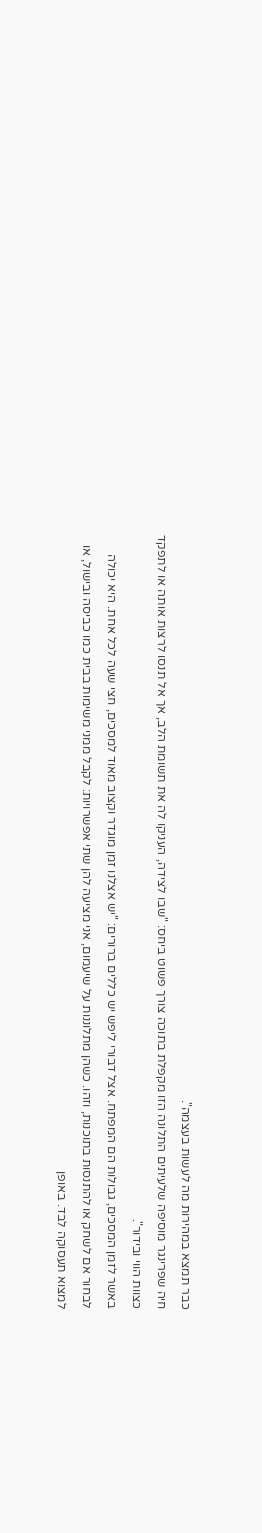כבר תמצא במהירות מה לעשות בעצמה".
חיה שפרינגר מוסיפה שלעיתים התלונה הזו מקפלת בתוכה צורך פשוט ביחס: "שבו לצידה, העניקו לה את תשומת הלב, אך אל תנסו לרצות אותה או לתפקד כצוות הווי ובידור".
באשר לזמן המסכים, גבולות הם המפתח. אצל דבורי ליפש יש כללים ברורים: "יש אצלנו זמן מוגדר וקצוב מאוד למסכים, חצי שעה לכל אחת. היא יכולה לבחור אם לשחק או להתנסות בתוכנות, וזהו. כשהן מתלוננות על שיעמום, אני מציעה להן שתי אפשרויות: לקבל ממני משימות בבית כמו כביסה ובישול, או למצוא תעסוקה לבד. באופן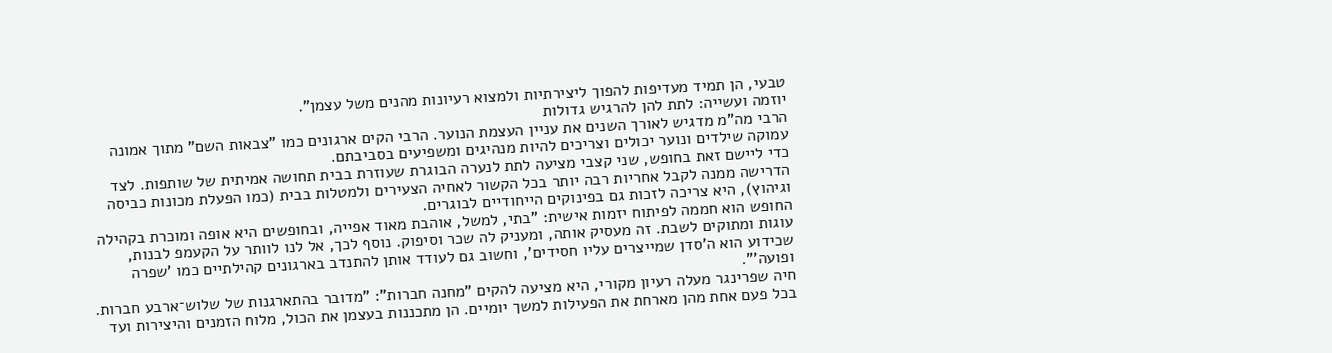טבעי, הן תמיד מעדיפות להפוך ליצירתיות ולמצוא רעיונות מהנים משל עצמן".
יוזמה ועשייה: לתת להן להרגיש גדולות
הרבי מה"מ מדגיש לאורך השנים את עניין העצמת הנוער. הרבי הקים ארגונים כמו "צבאות השם" מתוך אמונה עמוקה שילדים ונוער יכולים וצריכים להיות מנהיגים ומשפיעים בסביבתם.
כדי ליישם זאת בחופש, שני קצבי מציעה לתת לנערה הבוגרת שעוזרת בבית תחושה אמיתית של שותפות. לצד הדרישה ממנה לקבל אחריות רבה יותר בכל הקשור לאחיה הצעירים ולמטלות בבית (כמו הפעלת מכונות כביסה וגיהוץ), היא צריכה לזכות גם בפינוקים הייחודיים לבוגרים.
החופש הוא חממה לפיתוח יזמות אישית: "בתי, למשל, אוהבת מאוד אפייה, ובחופשים היא אופה ומוכרת בקהילה עוגות ומתוקים לשבת. זה מעסיק אותה, ומעניק לה שכר וסיפוק. נוסף לכך, אל לנו לוותר על הקעמפ לבנות, שכידוע הוא ה'סדן שמייצרים עליו חסידים', וחשוב גם לעודד אותן להתנדב בארגונים קהילתיים כמו 'שפרה ופועה'".
חיה שפרינגר מעלה רעיון מקורי, היא מציעה להקים "מחנה חברות": "מדובר בהתארגנות של שלוש־ארבע חברות. בכל פעם אחת מהן מארחת את הפעילות למשך יומיים. הן מתכננות בעצמן את הכול, מלוח הזמנים והיצירות ועד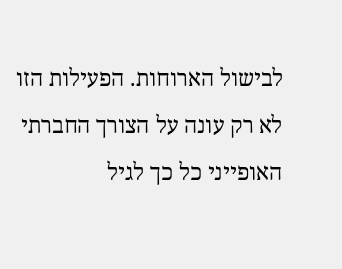לבישול הארוחות. הפעילות הזו לא רק עונה על הצורך החברתי האופייני כל כך לגיל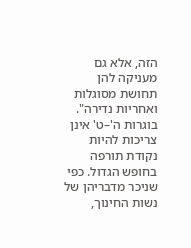הזה, אלא גם מעניקה להן תחושת מסוגלות ואחריות נדירה".
בוגרות ה'–ט' אינן צריכות להיות נקודת תורפה בחופש הגדול. כפי שניכר מדבריהן של נשות החינוך,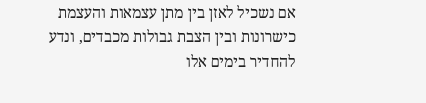אם נשכיל לאזן בין מתן עצמאות והעצמת כישרונות ובין הצבת גבולות מכבדים, ונדע להחדיר בימים אלו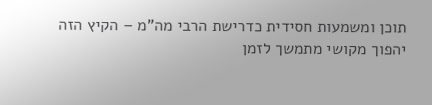תוכן ומשמעות חסידית כדרישת הרבי מה"מ – הקיץ הזה יהפוך מקושי מתמשך לזמן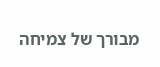מבורך של צמיחה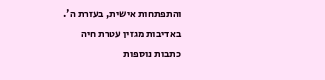והתפתחות אישית, בעזרת ה'.
באדיבות מגזין עטרת חיה
כתבות נוספות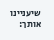שיעניינו אותך: